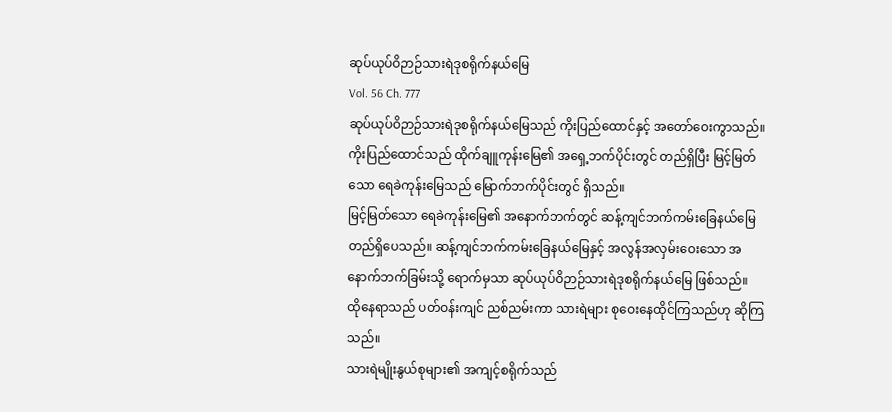ဆုပ်ယုပ်ဝိဉာဉ်သားရဲဒုစရိုက်နယ်မြေ
Vol. 56 Ch. 777
ဆုပ်ယုပ်ဝိဉာဉ်သားရဲဒုစရိုက်နယ်မြေသည် ကိုးပြည်ထောင်နှင့် အတော်ဝေးကွာသည်။
ကိုးပြည်ထောင်သည် ထိုက်ချူကုန်းမြေ၏ အရှေ့ဘက်ပိုင်းတွင် တည်ရှိပြီး မြင့်မြတ်သော ရေခဲကုန်းမြေသည် မြောက်ဘက်ပိုင်းတွင် ရှိသည်။
မြင့်မြတ်သော ရေခဲကုန်းမြေ၏ အနောက်ဘက်တွင် ဆန့်ကျင်ဘက်ကမ်းခြေနယ်မြေ တည်ရှိပေသည်။ ဆန့်ကျင်ဘက်ကမ်းခြေနယ်မြေနှင့် အလွန်အလှမ်းဝေးသော အနောက်ဘက်ခြမ်းသို့ ရောက်မှသာ ဆုပ်ယုပ်ဝိဉာဉ်သားရဲဒုစရိုက်နယ်မြေ ဖြစ်သည်။
ထိုနေရာသည် ပတ်ဝန်းကျင် ညစ်ညမ်းကာ သားရဲများ စုဝေးနေထိုင်ကြသည်ဟု ဆိုကြသည်။
သားရဲမျိုးနွယ်စုများ၏ အကျင့်စရိုက်သည်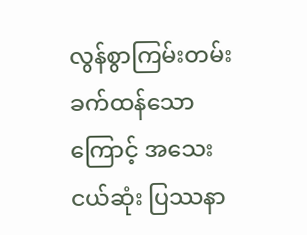လွန်စွာကြမ်းတမ်းခက်ထန်သောကြောင့် အသေးငယ်ဆုံး ပြဿနာ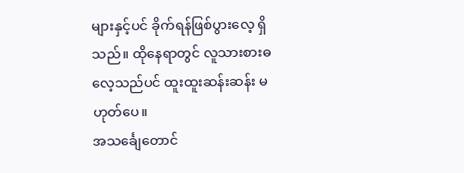များနှင့်ပင် ခိုက်ရန်ဖြစ်ပွားလေ့ ရှိသည်။ ထိုနေရာတွင် လူသားစားဓလေ့သည်ပင် ထူးထူးဆန်းဆန်း မဟုတ်ပေ။
အသင်္ချေတောင်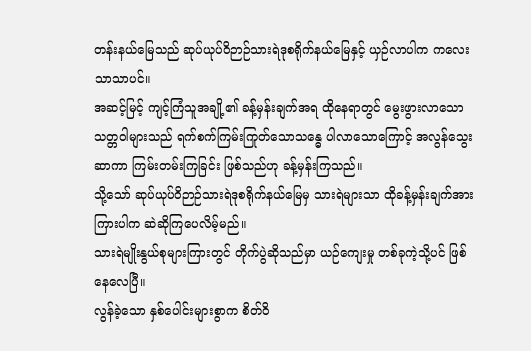တန်းနယ်မြေသည် ဆုပ်ယုပ်ဝိဉာဉ်သားရဲဒုစရိုက်နယ်မြေနှင့် ယှဉ်လာပါက ကလေးသာသာပင်။
အဆင့်မြင့် ကျင့်ကြံသူအချို့၏ ခန့်မှန်းချက်အရ ထိုနေရာတွင် မွေးဖွားလာသော သတ္တဝါများသည် ရက်စက်ကြမ်းကြုတ်သောသန္ဓေ ပါလာသောကြောင့် အလွန်သွေးဆာကာ ကြမ်းတမ်းကြခြင်း ဖြစ်သည်ဟု ခန့်မှန်းကြသည်။
သို့သော် ဆုပ်ယုပ်ဝိဉာဉ်သားရဲဒုစရိုက်နယ်မြေမှ သားရဲများသာ ထိုခန့်မှန်းချက်အားကြားပါက ဆဲဆိုကြပေလိမ့်မည်။
သားရဲမျိုးနွယ်စုများကြားတွင် တိုက်ပွဲဆိုသည်မှာ ယဉ်ကျေးမှု တစ်ခုကဲ့သို့ပင် ဖြစ်နေလေပြီ။
လွန်ခဲ့သော နှစ်ပေါင်းများစွာက စိတ်ဝိ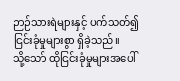ဉာဉ်သားရဲများနှင့် ပက်သတ်၍ ငြင်းခုံမှုများစွာ ရှိခဲ့သည်။
သို့သော် ထိုငြင်းခုံမှုများအပေါ်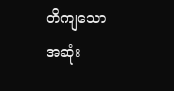တိကျသော အဆုံး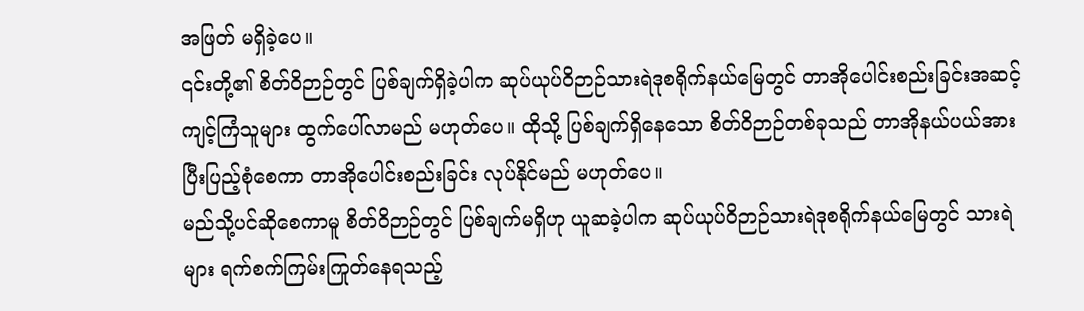အဖြတ် မရှိခဲ့ပေ။
၎င်းတို့၏ စိတ်ဝိဉာဉ်တွင် ပြစ်ချက်ရှိခဲ့ပါက ဆုပ်ယုပ်ဝိဉာဉ်သားရဲဒုစရိုက်နယ်မြေတွင် တာအိုပေါင်းစည်းခြင်းအဆင့် ကျင့်ကြံသူများ ထွက်ပေါ်လာမည် မဟုတ်ပေ။ ထိုသို့ ပြစ်ချက်ရှိနေသော စိတ်ဝိဉာဉ်တစ်ခုသည် တာအိုနယ်ပယ်အား ပြီးပြည့်စုံစေကာ တာအိုပေါင်းစည်းခြင်း လုပ်နိုင်မည် မဟုတ်ပေ။
မည်သို့ပင်ဆိုစေကာမူ စိတ်ဝိဉာဉ်တွင် ပြစ်ချက်မရှိဟု ယူဆခဲ့ပါက ဆုပ်ယုပ်ဝိဉာဉ်သားရဲဒုစရိုက်နယ်မြေတွင် သားရဲများ ရက်စက်ကြမ်းကြုတ်နေရသည့်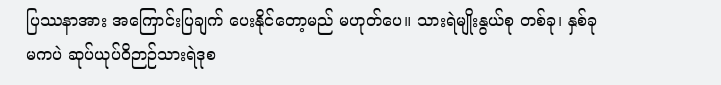ပြဿနာအား အကြောင်းပြချက် ပေးနိုင်တော့မည် မဟုတ်ပေ။ သားရဲမျိုးနွယ်စု တစ်ခု၊ နှစ်ခုမကပဲ ဆုပ်ယုပ်ဝိဉာဉ်သားရဲဒုစ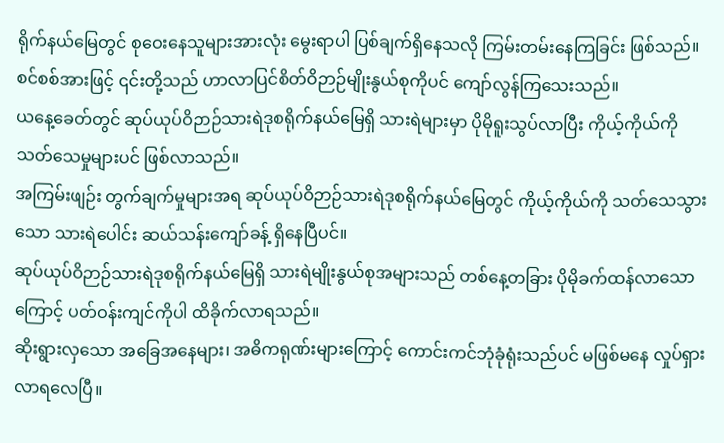ရိုက်နယ်မြေတွင် စုဝေးနေသူများအားလုံး မွေးရာပါ ပြစ်ချက်ရှိနေသလို ကြမ်းတမ်းနေကြခြင်း ဖြစ်သည်။
စင်စစ်အားဖြင့် ၎င်းတို့သည် ဟာလာပြင်စိတ်ဝိဉာဉ်မျိုးနွယ်စုကိုပင် ကျော်လွန်ကြသေးသည်။
ယနေ့ခေတ်တွင် ဆုပ်ယုပ်ဝိဉာဉ်သားရဲဒုစရိုက်နယ်မြေရှိ သားရဲများမှာ ပိုမိုရူးသွပ်လာပြီး ကိုယ့်ကိုယ်ကို သတ်သေမှုများပင် ဖြစ်လာသည်။
အကြမ်းဖျဉ်း တွက်ချက်မှုများအရ ဆုပ်ယုပ်ဝိဉာဉ်သားရဲဒုစရိုက်နယ်မြေတွင် ကိုယ့်ကိုယ်ကို သတ်သေသွားသော သားရဲပေါင်း ဆယ်သန်းကျော်ခန့် ရှိနေပြီပင်။
ဆုပ်ယုပ်ဝိဉာဉ်သားရဲဒုစရိုက်နယ်မြေရှိ သားရဲမျိုးနွယ်စုအများသည် တစ်နေ့တခြား ပိုမိုခက်ထန်လာသောကြောင့် ပတ်ဝန်းကျင်ကိုပါ ထိခိုက်လာရသည်။
ဆိုးရွားလှသော အခြေအနေများ၊ အဓိကရုဏ်းများကြောင့် ကောင်းကင်ဘုံခုံရုံးသည်ပင် မဖြစ်မနေ လှုပ်ရှားလာရလေပြီ။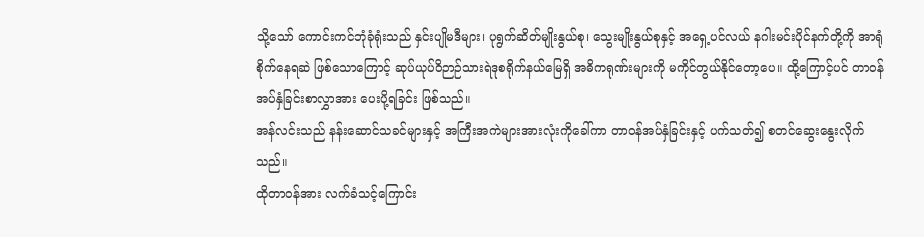သို့သော် ကောင်းကင်ဘုံခုံရုံးသည် နှင်းပျိုမဒီများ၊ ပုရွက်ဆိတ်မျိုးနွယ်စု၊ သွေးမျိုးနွယ်စုနှင့် အရှေ့ပင်လယ် နဂါးမင်းပိုင်နက်တို့ကို အာရုံစိုက်နေရဆဲ ဖြစ်သောကြောင့် ဆုပ်ယုပ်ဝိဉာဉ်သားရဲဒုစရိုက်နယ်မြေရှိ အဓိကရုဏ်းများကို မကိုင်တွယ်နိုင်တော့ပေ။ ထို့ကြောင့်ပင် တာဝန်အပ်နှံခြင်းစာလွှာအား ပေးပို့ရခြင်း ဖြစ်သည်။
အန်လင်းသည် နန်းဆောင်သခင်များနှင့် အကြီးအကဲများအားလုံးကိုခေါ်ကာ တာဝန်အပ်နှံခြင်းနှင့် ပက်သတ်၍ စတင်ဆွေးနွေးလိုက်သည်။
ထိုတာဝန်အား လက်ခံသင့်ကြောင်း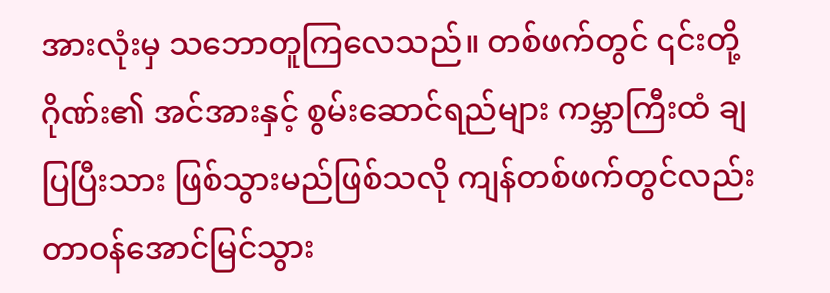အားလုံးမှ သဘောတူကြလေသည်။ တစ်ဖက်တွင် ၎င်းတို့ဂိုဏ်း၏ အင်အားနှင့် စွမ်းဆောင်ရည်များ ကမ္ဘာကြီးထံ ချပြပြီးသား ဖြစ်သွားမည်ဖြစ်သလို ကျန်တစ်ဖက်တွင်လည်း တာဝန်အောင်မြင်သွား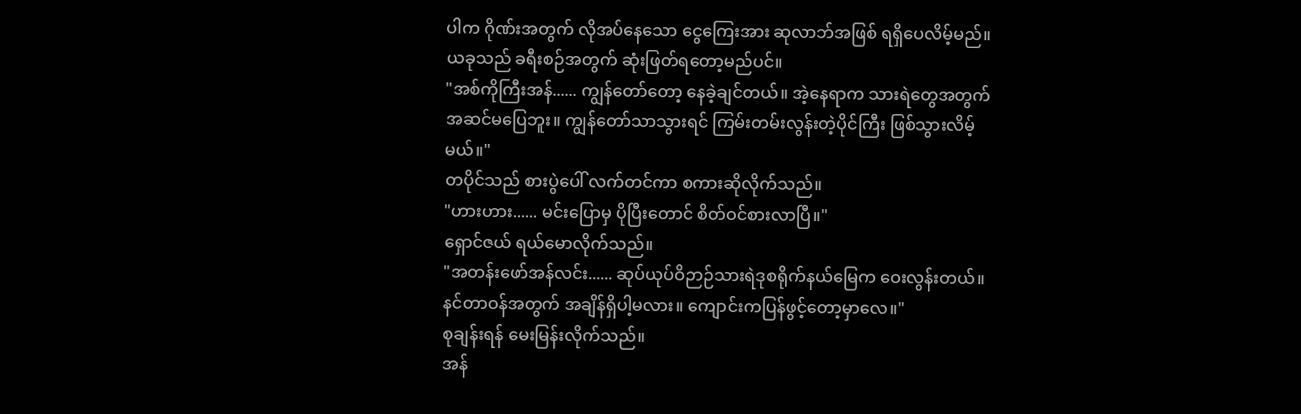ပါက ဂိုဏ်းအတွက် လိုအပ်နေသော ငွေကြေးအား ဆုလာဘ်အဖြစ် ရရှိပေလိမ့်မည်။
ယခုသည် ခရီးစဉ်အတွက် ဆုံးဖြတ်ရတော့မည်ပင်။
"အစ်ကိုကြီးအန်...... ကျွန်တော်တော့ နေခဲ့ချင်တယ်။ အဲ့နေရာက သားရဲတွေအတွက် အဆင်မပြေဘူး။ ကျွန်တော်သာသွားရင် ကြမ်းတမ်းလွန်းတဲ့ပိုင်ကြီး ဖြစ်သွားလိမ့်မယ်။"
တပိုင်သည် စားပွဲပေါ် လက်တင်ကာ စကားဆိုလိုက်သည်။
"ဟားဟား...... မင်းပြောမှ ပိုပြီးတောင် စိတ်ဝင်စားလာပြီ။"
ရှောင်ဇယ် ရယ်မောလိုက်သည်။
"အတန်းဖော်အန်လင်း...... ဆုပ်ယုပ်ဝိဉာဉ်သားရဲဒုစရိုက်နယ်မြေက ဝေးလွန်းတယ်။ နင်တာဝန်အတွက် အချိန်ရှိပါ့မလား။ ကျောင်းကပြန်ဖွင့်တော့မှာလေ။"
စုချန်းရန် မေးမြန်းလိုက်သည်။
အန်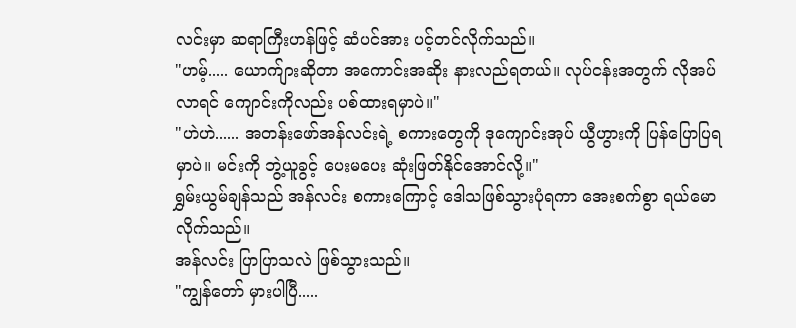လင်းမှာ ဆရာကြီးဟန်ဖြင့် ဆံပင်အား ပင့်တင်လိုက်သည်။
"ဟမ့်..... ယောက်ျားဆိုတာ အကောင်းအဆိုး နားလည်ရတယ်။ လုပ်ငန်းအတွက် လိုအပ်လာရင် ကျောင်းကိုလည်း ပစ်ထားရမှာပဲ။"
"ဟဲဟဲ...... အတန်းဖော်အန်လင်းရဲ့ စကားတွေကို ဒုကျောင်းအုပ် ယွီဟွားကို ပြန်ပြောပြရမှာပဲ။ မင်းကို ဘွဲ့ယူခွင့် ပေးမပေး ဆုံးဖြတ်နိုင်အောင်လို့။"
ရွှမ်းယွမ်ချန်သည် အန်လင်း စကားကြောင့် ဒေါသဖြစ်သွားပုံရကာ အေးစက်စွာ ရယ်မောလိုက်သည်။
အန်လင်း ပြာပြာသလဲ ဖြစ်သွားသည်။
"ကျွန်တော် မှားပါပြီ.....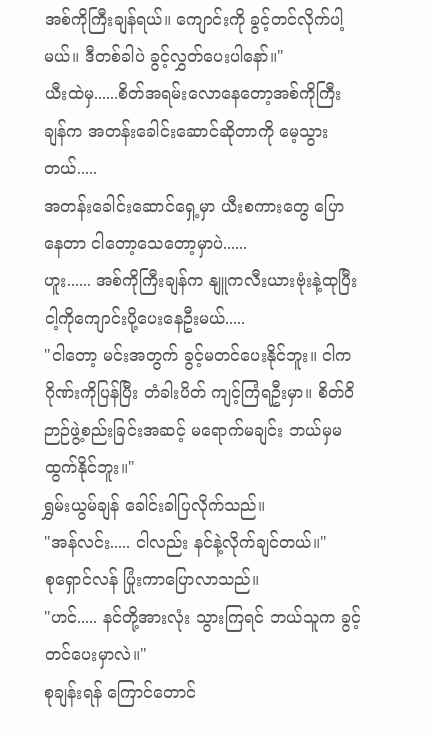အစ်ကိုကြီးချန်ရယ်။ ကျောင်းကို ခွင့်တင်လိုက်ပါ့မယ်။ ဒီတစ်ခါပဲ ခွင့်လွှတ်ပေးပါနော်။"
ယီးထဲမှ......စိတ်အရမ်းလောနေတော့အစ်ကိုကြီးချန်က အတန်းခေါင်းဆောင်ဆိုတာကို မေ့သွားတယ်.....
အတန်းခေါင်းဆောင်ရှေ့မှာ ယီးစကားတွေ ပြောနေတာ ငါတော့သေတော့မှာပဲ......
ဟူး...... အစ်ကိုကြီးချန်က နျူကလီးယားဗုံးနဲ့ထုပြီး ငါ့ကိုကျောင်းပို့ပေးနေဦးမယ်.....
"ငါတော့ မင်းအတွက် ခွင့်မတင်ပေးနိုင်ဘူး။ ငါက ဂိုဏ်းကိုပြန်ပြီး တံခါးပိတ် ကျင့်ကြံရဦးမှာ။ စိတ်ဝိဉာဉ်ဖွဲ့စည်းခြင်းအဆင့် မရောက်မချင်း ဘယ်မှမထွက်နိုင်ဘူး။"
ရွှမ်းယွမ်ချန် ခေါင်းခါပြလိုက်သည်။
"အန်လင်း..... ငါလည်း နင်နဲ့လိုက်ချင်တယ်။"
စုရှောင်လန် ပြုံးကာပြောလာသည်။
"ဟင်..... နင်တို့အားလုံး သွားကြရင် ဘယ်သူက ခွင့်တင်ပေးမှာလဲ။"
စုချန်းရန် ကြောင်တောင်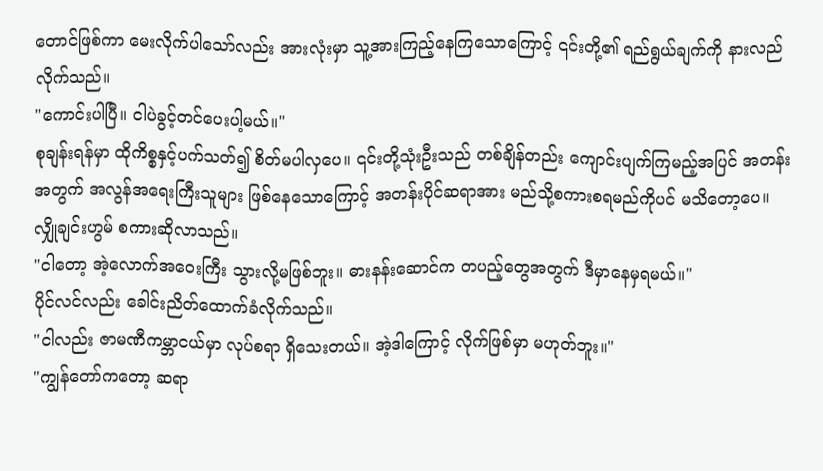တောင်ဖြစ်ကာ မေးလိုက်ပါသော်လည်း အားလုံးမှာ သူ့အားကြည့်နေကြသောကြောင့် ၎င်းတို့၏ ရည်ရွယ်ချက်ကို နားလည်လိုက်သည်။
"ကောင်းပါပြီ။ ငါပဲခွင့်တင်ပေးပါ့မယ်။"
စုချန်းရန်မှာ ထိုကိစ္စနှင့်ပက်သတ်၍ စိတ်မပါလှပေ။ ၎င်းတို့သုံးဦးသည် တစ်ချိန်တည်း ကျောင်းပျက်ကြမည့်အပြင် အတန်းအတွက် အလွန်အရေးကြီးသူများ ဖြစ်နေသောကြောင့် အတန်းပိုင်ဆရာအား မည်သို့စကားစရမည်ကိုပင် မသိတော့ပေ။
လျှိုချင်းဟွမ် စကားဆိုလာသည်။
"ငါတော့ အဲ့လောက်အဝေးကြီး သွားလို့မဖြစ်ဘူး။ ဓားနန်းဆောင်က တပည့်တွေအတွက် ဒီမှာနေမှရမယ်။"
ပိုင်လင်လည်း ခေါင်းညိတ်ထောက်ခံလိုက်သည်။
"ငါလည်း ဇာမဏီကမ္ဘာငယ်မှာ လုပ်စရာ ရှိသေးတယ်။ အဲ့ဒါကြောင့် လိုက်ဖြစ်မှာ မဟုတ်ဘူး။"
"ကျွန်တော်ကတော့ ဆရာ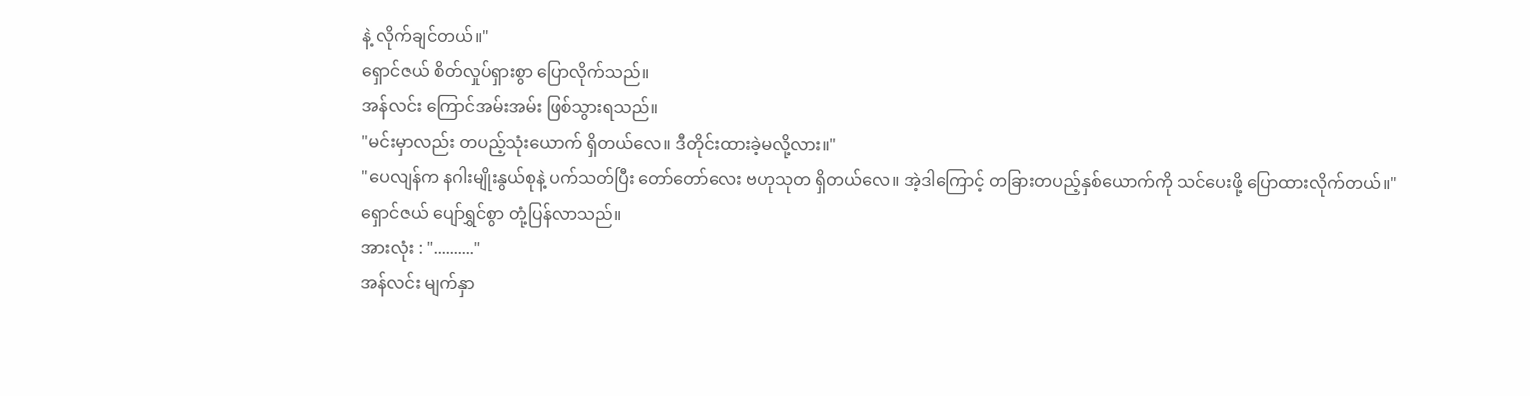နဲ့ လိုက်ချင်တယ်။"
ရှောင်ဇယ် စိတ်လှုပ်ရှားစွာ ပြောလိုက်သည်။
အန်လင်း ကြောင်အမ်းအမ်း ဖြစ်သွားရသည်။
"မင်းမှာလည်း တပည့်သုံးယောက် ရှိတယ်လေ။ ဒီတိုင်းထားခဲ့မလို့လား။"
"ပေလျန်က နဂါးမျိုးနွယ်စုနဲ့ ပက်သတ်ပြီး တော်တော်လေး ဗဟုသုတ ရှိတယ်လေ။ အဲ့ဒါကြောင့် တခြားတပည့်နှစ်ယောက်ကို သင်ပေးဖို့ ပြောထားလိုက်တယ်။"
ရှောင်ဇယ် ပျော်ရွှင်စွာ တုံ့ပြန်လာသည်။
အားလုံး : ".........."
အန်လင်း မျက်နှာ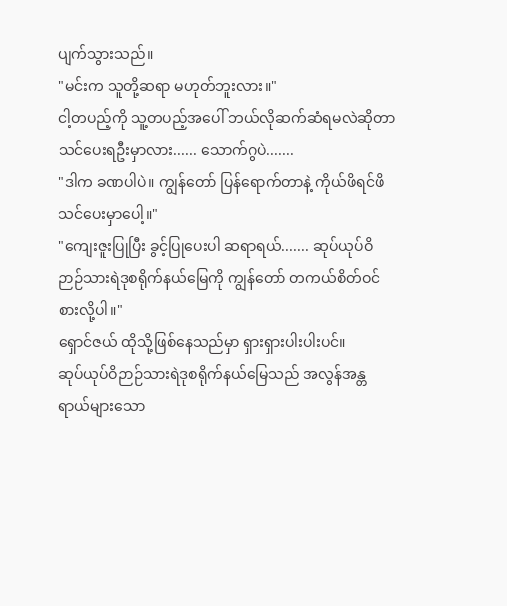ပျက်သွားသည်။
"မင်းက သူတို့ဆရာ မဟုတ်ဘူးလား။"
ငါ့တပည့်ကို သူ့တပည့်အပေါ် ဘယ်လိုဆက်ဆံရမလဲဆိုတာ သင်ပေးရဦးမှာလား...... သောက်ဂွပဲ.......
"ဒါက ခဏပါပဲ။ ကျွန်တော် ပြန်ရောက်တာနဲ့ ကိုယ်ဖိရင်ဖိ သင်ပေးမှာပေါ့။"
"ကျေးဇူးပြုပြီး ခွင့်ပြုပေးပါ ဆရာရယ်....... ဆုပ်ယုပ်ဝိဉာဉ်သားရဲဒုစရိုက်နယ်မြေကို ကျွန်တော် တကယ်စိတ်ဝင်စားလို့ပါ။"
ရှောင်ဇယ် ထိုသို့ဖြစ်နေသည်မှာ ရှားရှားပါးပါးပင်။
ဆုပ်ယုပ်ဝိဉာဉ်သားရဲဒုစရိုက်နယ်မြေသည် အလွန်အန္တရာယ်များသော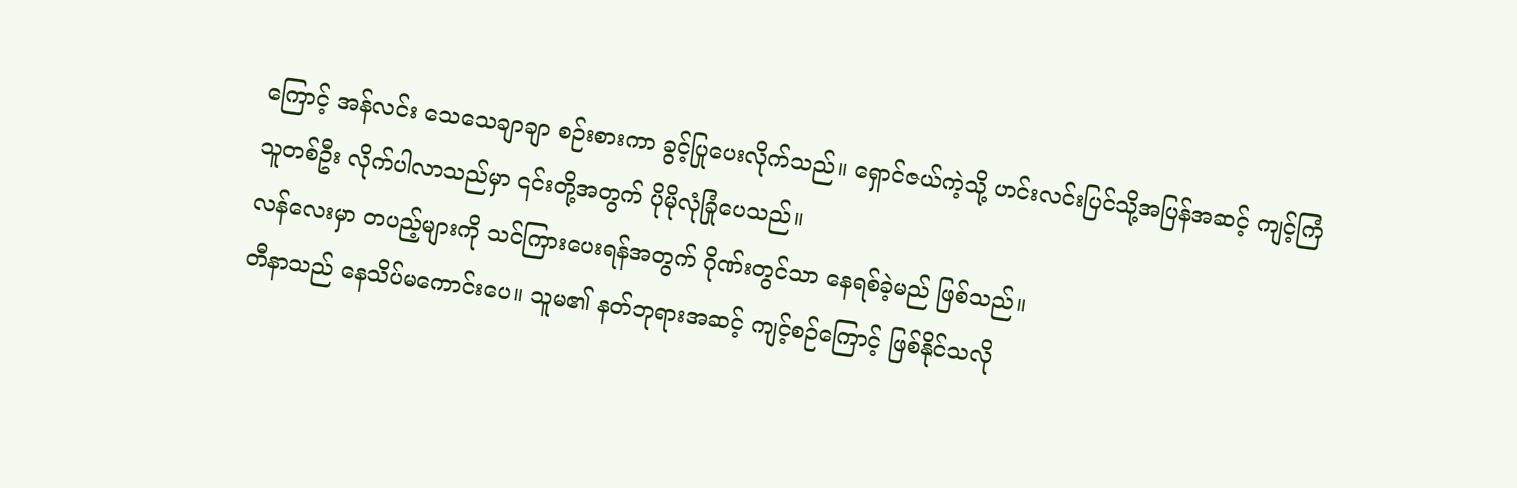ကြောင့် အန်လင်း သေသေချာချာ စဉ်းစားကာ ခွင့်ပြုပေးလိုက်သည်။ ရှောင်ဇယ်ကဲ့သို့ ဟင်းလင်းပြင်သို့အပြန်အဆင့် ကျင့်ကြံသူတစ်ဦး လိုက်ပါလာသည်မှာ ၎င်းတို့အတွက် ပိုမိုလုံခြုံပေသည်။
လန်လေးမှာ တပည့်များကို သင်ကြားပေးရန်အတွက် ဂိုဏ်းတွင်သာ နေရစ်ခဲ့မည် ဖြစ်သည်။
တီနာသည် နေသိပ်မကောင်းပေ။ သူမ၏ နတ်ဘုရားအဆင့် ကျင့်စဉ်ကြောင့် ဖြစ်နိုင်သလို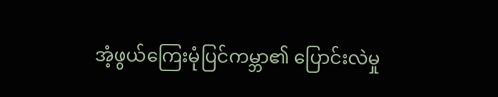အံ့ဖွယ်ကြေးမုံပြင်ကမ္ဘာ၏ ပြောင်းလဲမှု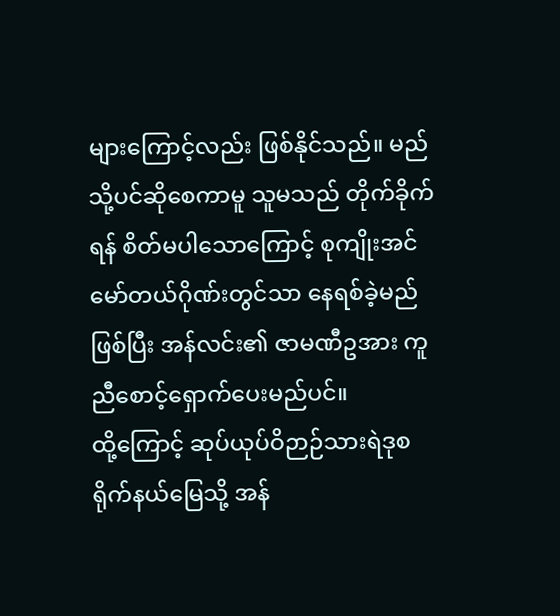များကြောင့်လည်း ဖြစ်နိုင်သည်။ မည်သို့ပင်ဆိုစေကာမူ သူမသည် တိုက်ခိုက်ရန် စိတ်မပါသောကြောင့် စုကျိုးအင်မော်တယ်ဂိုဏ်းတွင်သာ နေရစ်ခဲ့မည်ဖြစ်ပြီး အန်လင်း၏ ဇာမဏီဥအား ကူညီစောင့်ရှောက်ပေးမည်ပင်။
ထို့ကြောင့် ဆုပ်ယုပ်ဝိဉာဉ်သားရဲဒုစရိုက်နယ်မြေသို့ အန်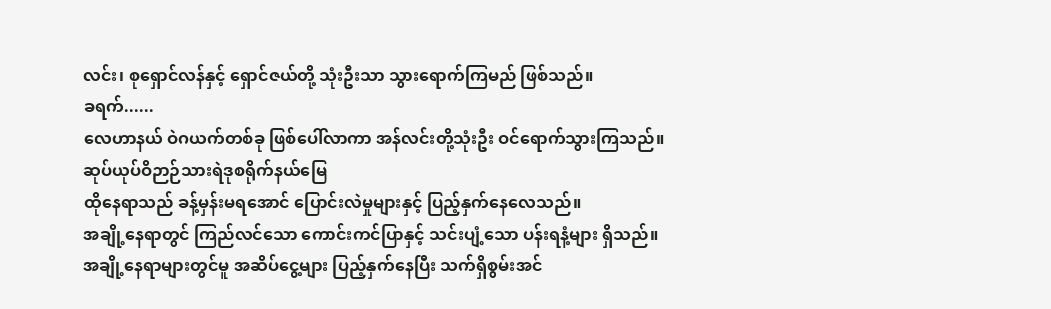လင်း၊ စုရှောင်လန်နှင့် ရှောင်ဇယ်တို့ သုံးဦးသာ သွားရောက်ကြမည် ဖြစ်သည်။
ခရက်......
လေဟာနယ် ဝဲဂယက်တစ်ခု ဖြစ်ပေါ်လာကာ အန်လင်းတို့သုံးဦး ဝင်ရောက်သွားကြသည်။
ဆုပ်ယုပ်ဝိဉာဉ်သားရဲဒုစရိုက်နယ်မြေ
ထိုနေရာသည် ခန့်မှန်းမရအောင် ပြောင်းလဲမှုများနှင့် ပြည့်နှက်နေလေသည်။
အချို့နေရာတွင် ကြည်လင်သော ကောင်းကင်ပြာနှင့် သင်းပျံ့သော ပန်းရနံ့များ ရှိသည်။
အချို့နေရာများတွင်မူ အဆိပ်ငွေ့များ ပြည့်နှက်နေပြီး သက်ရှိစွမ်းအင်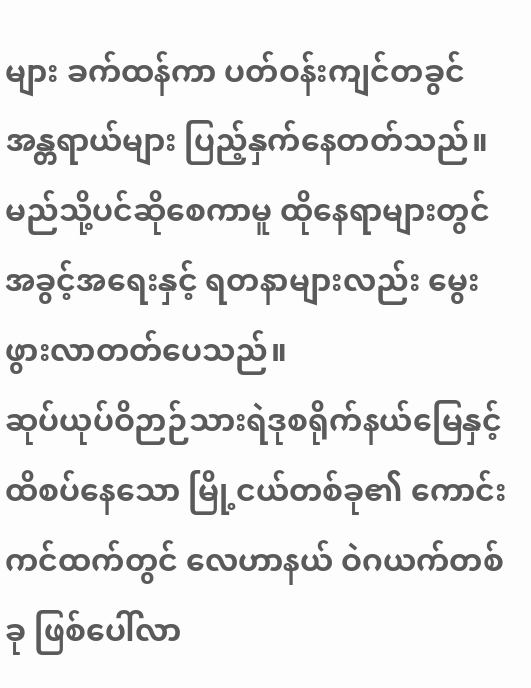များ ခက်ထန်ကာ ပတ်ဝန်းကျင်တခွင် အန္တရာယ်များ ပြည့်နှက်နေတတ်သည်။ မည်သို့ပင်ဆိုစေကာမူ ထိုနေရာများတွင် အခွင့်အရေးနှင့် ရတနာများလည်း မွေးဖွားလာတတ်ပေသည်။
ဆုပ်ယုပ်ဝိဉာဉ်သားရဲဒုစရိုက်နယ်မြေနှင့် ထိစပ်နေသော မြို့ငယ်တစ်ခု၏ ကောင်းကင်ထက်တွင် လေဟာနယ် ဝဲဂယက်တစ်ခု ဖြစ်ပေါ်လာ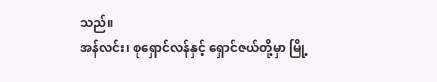သည်။
အန်လင်း၊ စုရှောင်လန်နှင့် ရှောင်ဇယ်တို့မှာ မြို့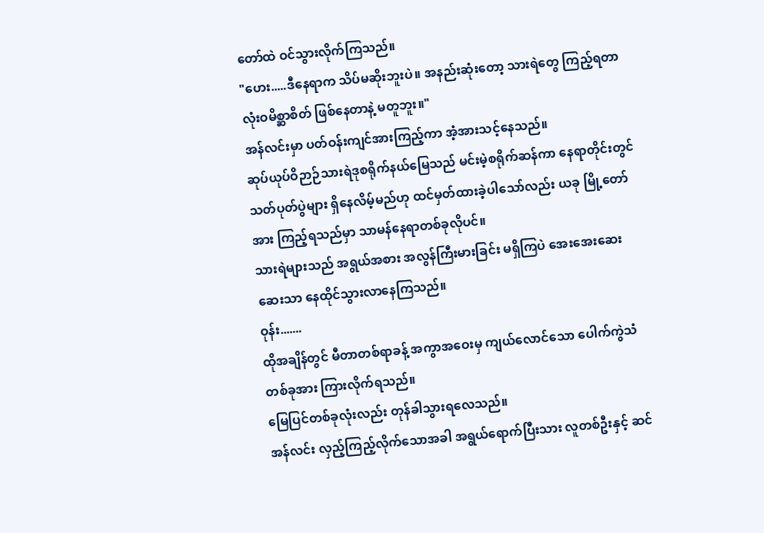တော်ထဲ ဝင်သွားလိုက်ကြသည်။
"ဟေး.....ဒီနေရာက သိပ်မဆိုးဘူးပဲ။ အနည်းဆုံးတော့ သားရဲတွေ ကြည့်ရတာ လုံးဝမိစ္ဆာစိတ် ဖြစ်နေတာနဲ့ မတူဘူး။"
အန်လင်းမှာ ပတ်ဝန်းကျင်အားကြည့်ကာ အံ့အားသင့်နေသည်။
ဆုပ်ယုပ်ဝိဉာဉ်သားရဲဒုစရိုက်နယ်မြေသည် မင်းမဲ့စရိုက်ဆန်ကာ နေရာတိုင်းတွင် သတ်ပုတ်ပွဲများ ရှိနေလိမ့်မည်ဟု ထင်မှတ်ထားခဲ့ပါသော်လည်း ယခု မြို့တော်အား ကြည့်ရသည်မှာ သာမန်နေရာတစ်ခုလိုပင်။
သားရဲများသည် အရွယ်အစား အလွန်ကြီးမားခြင်း မရှိကြပဲ အေးအေးဆေးဆေးသာ နေထိုင်သွားလာနေကြသည်။
ဝုန်း.......
ထိုအချိန်တွင် မီတာတစ်ရာခန့် အကွာအဝေးမှ ကျယ်လောင်သော ပေါက်ကွဲသံတစ်ခုအား ကြားလိုက်ရသည်။
မြေပြင်တစ်ခုလုံးလည်း တုန်ခါသွားရလေသည်။
အန်လင်း လှည့်ကြည့်လိုက်သောအခါ အရွယ်ရောက်ပြီးသား လူတစ်ဦးနှင့် ဆင်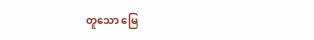တူသော မြေ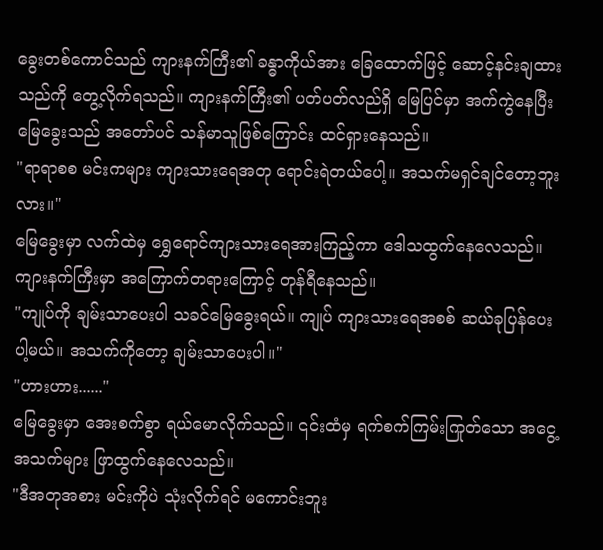ခွေးတစ်ကောင်သည် ကျားနက်ကြီး၏ ခန္ဓာကိုယ်အား ခြေထောက်ဖြင့် ဆောင့်နင်းချထားသည်ကို တွေ့လိုက်ရသည်။ ကျားနက်ကြီး၏ ပတ်ပတ်လည်ရှိ မြေပြင်မှာ အက်ကွဲနေပြီး မြေခွေးသည် အတော်ပင် သန်မာသူဖြစ်ကြောင်း ထင်ရှားနေသည်။
"ရာရာစစ မင်းကများ ကျားသားရေအတု ရောင်းရဲတယ်ပေါ့။ အသက်မရှင်ချင်တော့ဘူးလား။"
မြေခွေးမှာ လက်ထဲမှ ရွှေရောင်ကျားသားရေအားကြည့်ကာ ဒေါသထွက်နေလေသည်။
ကျားနက်ကြီးမှာ အကြောက်တရားကြောင့် တုန်ရီနေသည်။
"ကျုပ်ကို ချမ်းသာပေးပါ သခင်မြေခွေးရယ်။ ကျုပ် ကျားသားရေအစစ် ဆယ်ခုပြန်ပေးပါ့မယ်။ အသက်ကိုတော့ ချမ်းသာပေးပါ။"
"ဟားဟား......"
မြေခွေးမှာ အေးစက်စွာ ရယ်မောလိုက်သည်။ ၎င်းထံမှ ရက်စက်ကြမ်းကြုတ်သော အငွေ့အသက်များ ဖြာထွက်နေလေသည်။
"ဒီအတုအစား မင်းကိုပဲ သုံးလိုက်ရင် မကောင်းဘူး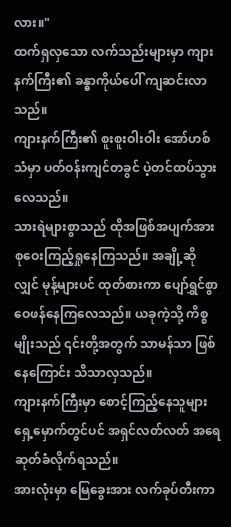လား။"
ထက်ရှလှသော လက်သည်းများမှာ ကျားနက်ကြီး၏ ခန္ဓာကိုယ်ပေါ် ကျဆင်းလာသည်။
ကျားနက်ကြီး၏ စူးစူးဝါးဝါး အော်ဟစ်သံမှာ ပတ်ဝန်းကျင်တခွင် ပဲ့တင်ထပ်သွားလေသည်။
သားရဲများစွာသည် ထိုအဖြစ်အပျက်အား စုဝေးကြည့်ရှုနေကြသည်။ အချို့ဆိုလျှင် မုန့်များပင် ထုတ်စားကာ ပျော်ရွှင်စွာ ဝေဖန်နေကြလေသည်။ ယခုကဲ့သို့ ကိစ္စမျိုးသည် ၎င်းတို့အတွက် သာမန်သာ ဖြစ်နေကြောင်း သိသာလှသည်။
ကျားနက်ကြီးမှာ စောင့်ကြည့်နေသူများ ရှေ့မှောက်တွင်ပင် အရှင်လတ်လတ် အရေဆုတ်ခံလိုက်ရသည်။
အားလုံးမှာ မြေခွေးအား လက်ခုပ်တီးကာ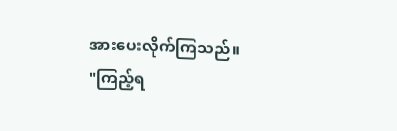အားပေးလိုက်ကြသည်။
"ကြည့်ရ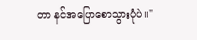တာ နင်အပြောစောသွားပုံပဲ။"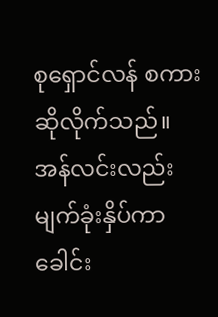စုရှောင်လန် စကားဆိုလိုက်သည်။
အန်လင်းလည်း မျက်ခုံးနှိပ်ကာ ခေါင်း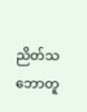ညိတ်သဘောတူ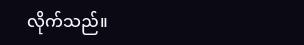လိုက်သည်။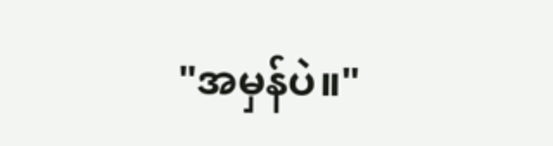"အမှန်ပဲ။"